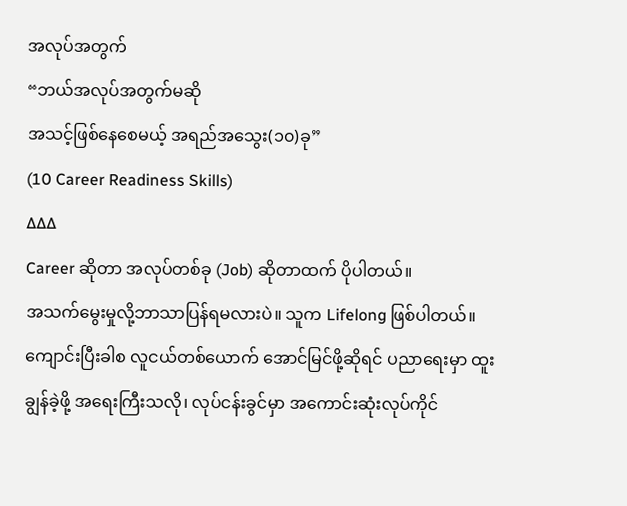အလုပ်အတွက်
“ဘယ်အလုပ်အတွက်မဆို
အသင့်ဖြစ်နေစေမယ့် အရည်အသွေး(၁၀)ခု”
(10 Career Readiness Skills)
∆∆∆
Career ဆိုတာ အလုပ်တစ်ခု (Job) ဆိုတာထက် ပိုပါတယ်။
အသက်မွေးမှုလို့ဘာသာပြန်ရမလားပဲ။ သူက Lifelong ဖြစ်ပါတယ်။
ကျောင်းပြီးခါစ လူငယ်တစ်ယောက် အောင်မြင်ဖို့ဆိုရင် ပညာရေးမှာ ထူးချွန်ခဲ့ဖို့ အရေးကြီးသလို၊ လုပ်ငန်းခွင်မှာ အကောင်းဆုံးလုပ်ကိုင်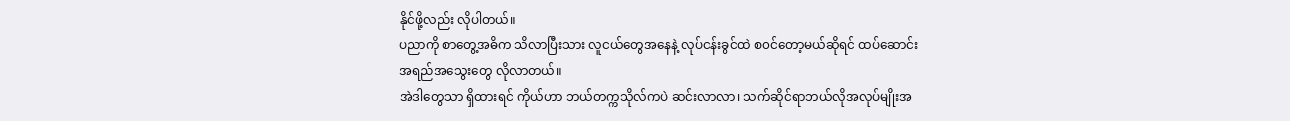နိုင်ဖို့လည်း လိုပါတယ်။
ပညာကို စာတွေ့အဓိက သိလာပြီးသား လူငယ်တွေအနေနဲ့ လုပ်ငန်းခွင်ထဲ စ၀င်တော့မယ်ဆိုရင် ထပ်ဆောင်းအရည်အသွေးတွေ လိုလာတယ်။
အဲဒါတွေသာ ရှိထားရင် ကိုယ်ဟာ ဘယ်တက္ကသိုလ်ကပဲ ဆင်းလာလာ၊ သက်ဆိုင်ရာဘယ်လိုအလုပ်မျိုးအ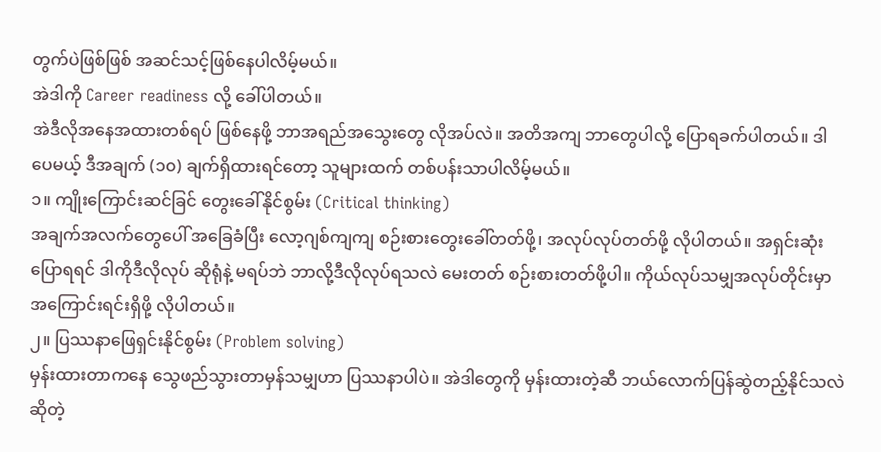တွက်ပဲဖြစ်ဖြစ် အဆင်သင့်ဖြစ်နေပါလိမ့်မယ်။
အဲဒါကို Career readiness လို့ ခေါ်ပါတယ်။
အဲဒီလိုအနေအထားတစ်ရပ် ဖြစ်နေဖို့ ဘာအရည်အသွေးတွေ လိုအပ်လဲ။ အတိအကျ ဘာတွေပါလို့ ပြောရခက်ပါတယ်။ ဒါပေမယ့် ဒီအချက် (၁၀) ချက်ရှိထားရင်တော့ သူများထက် တစ်ပန်းသာပါလိမ့်မယ်။
၁။ ကျိုးကြောင်းဆင်ခြင် တွေးခေါ်နိုင်စွမ်း (Critical thinking)
အချက်အလက်တွေပေါ် အခြေခံပြီး လော့ဂျစ်ကျကျ စဉ်းစားတွေးခေါ်တတ်ဖို့၊ အလုပ်လုပ်တတ်ဖို့ လိုပါတယ်။ အရှင်းဆုံးပြောရရင် ဒါကိုဒီလိုလုပ် ဆိုရုံနဲ့ မရပ်ဘဲ ဘာလို့ဒီလိုလုပ်ရသလဲ မေးတတ် စဉ်းစားတတ်ဖို့ပါ။ ကိုယ်လုပ်သမျှအလုပ်တိုင်းမှာ အကြောင်းရင်းရှိဖို့ လိုပါတယ်။
၂။ ပြဿနာဖြေရှင်းနိုင်စွမ်း (Problem solving)
မှန်းထားတာကနေ သွေဖည်သွားတာမှန်သမျှဟာ ပြဿနာပါပဲ။ အဲဒါတွေကို မှန်းထားတဲ့ဆီ ဘယ်လောက်ပြန်ဆွဲတည့်နိုင်သလဲ ဆိုတဲ့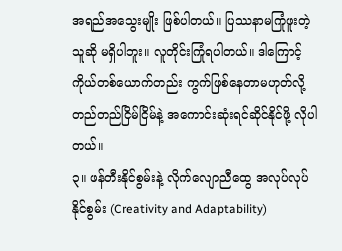အရည်အသွေးမျိုး ဖြစ်ပါတယ်။ ပြဿနာမကြုံဖူးတဲ့သူဆို မရှိပါဘူး။ လူတိုင်းကြုံရပါတယ်။ ဒါကြောင့် ကိုယ်တစ်ယောက်တည်း ကွက်ဖြစ်နေတာမဟုတ်လို့ တည်တည်ငြိမ်ငြိမ်နဲ့ အကောင်းဆုံးရင်ဆိုင်နိုင်ဖို့ လိုပါတယ်။
၃။ ဖန်တီးနိုင်စွမ်းနဲ့ လိုက်လျောညီထွေ အလုပ်လုပ်နိုင်စွမ်း (Creativity and Adaptability)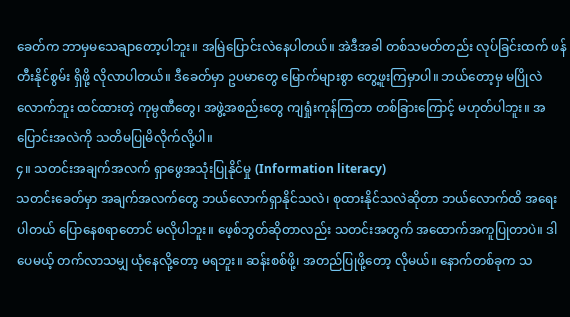ခေတ်က ဘာမှမသေချာတော့ပါဘူး။ အမြဲပြောင်းလဲနေပါတယ်။ အဲဒီအခါ တစ်သမတ်တည်း လုပ်ခြင်းထက် ဖန်တီးနိုင်စွမ်း ရှိဖို့ လိုလာပါတယ်။ ဒီခေတ်မှာ ဥပမာတွေ မြောက်များစွာ တွေ့ဖူးကြမှာပါ။ ဘယ်တော့မှ မပြိုလဲလောက်ဘူး ထင်ထားတဲ့ ကုမ္ပဏီတွေ၊ အဖွဲ့အစည်းတွေ ကျရှုံးကုန်ကြတာ တစ်ခြားကြောင့် မဟုတ်ပါဘူး။ အပြောင်းအလဲကို သတိမပြုမိလိုက်လို့ပါ။
၄။ သတင်းအချက်အလက် ရှာဖွေအသုံးပြုနိုင်မှု (Information literacy)
သတင်းခေတ်မှာ အချက်အလက်တွေ ဘယ်လောက်ရှာနိုင်သလဲ၊ စုထားနိုင်သလဲဆိုတာ ဘယ်လောက်ထိ အရေးပါတယ် ပြောနေစရာတောင် မလိုပါဘူး။ ဖေ့စ်ဘွတ်ဆိုတာလည်း သတင်းအတွက် အထောက်အကူပြုတာပဲ။ ဒါပေမယ့် တက်လာသမျှ ယုံနေလို့တော့ မရဘူး။ ဆန်းစစ်ဖို့၊ အတည်ပြုဖို့တော့ လိုမယ်။ နောက်တစ်ခုက သ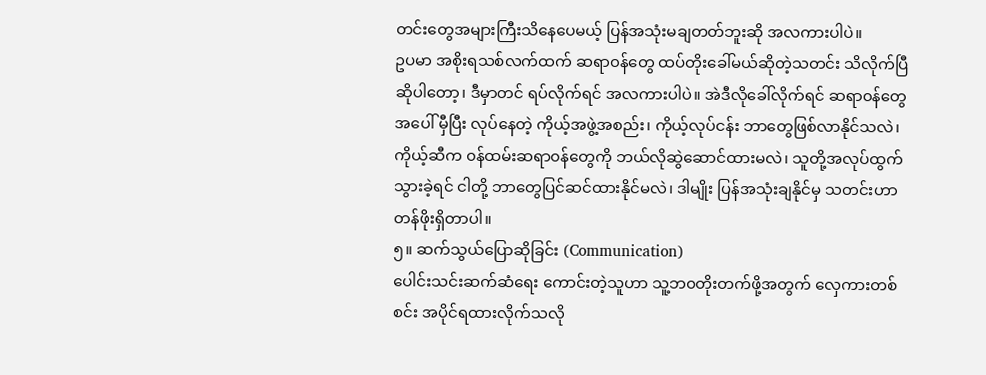တင်းတွေအများကြီးသိနေပေမယ့် ပြန်အသုံးမချတတ်ဘူးဆို အလကားပါပဲ။
ဥပမာ အစိုးရသစ်လက်ထက် ဆရာ၀န်တွေ ထပ်တိုးခေါ်မယ်ဆိုတဲ့သတင်း သိလိုက်ပြီဆိုပါတော့၊ ဒီမှာတင် ရပ်လိုက်ရင် အလကားပါပဲ။ အဲဒီလိုခေါ်လိုက်ရင် ဆရာ၀န်တွေအပေါ် မှီပြီး လုပ်နေတဲ့ ကိုယ့်အဖွဲ့အစည်း၊ ကိုယ့်လုပ်ငန်း ဘာတွေဖြစ်လာနိုင်သလဲ၊ ကိုယ့်ဆီက ၀န်ထမ်းဆရာ၀န်တွေကို ဘယ်လိုဆွဲဆောင်ထားမလဲ၊ သူတို့အလုပ်ထွက်သွားခဲ့ရင် ငါတို့ ဘာတွေပြင်ဆင်ထားနိုင်မလဲ၊ ဒါမျိုး ပြန်အသုံးချနိုင်မှ သတင်းဟာ တန်ဖိုးရှိတာပါ။
၅။ ဆက်သွယ်ပြောဆိုခြင်း (Communication)
ပေါင်းသင်းဆက်ဆံရေး ကောင်းတဲ့သူဟာ သူ့ဘ၀တိုးတက်ဖို့အတွက် လှေကားတစ်စင်း အပိုင်ရထားလိုက်သလို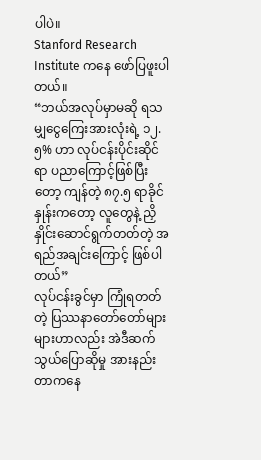ပါပဲ။
Stanford Research Institute ကနေ ဖော်ပြဖူးပါတယ်။
“ဘယ်အလုပ်မှာမဆို ရသမျှငွေကြေးအားလုံးရဲ့ ၁၂.၅% ဟာ လုပ်ငန်းပိုင်းဆိုင်ရာ ပညာကြောင့်ဖြစ်ပြီးတော့ ကျန်တဲ့ ၈၇.၅ ရာခိုင်နှုန်းကတော့ လူတွေနဲ့ ညှိနှိုင်းဆောင်ရွက်တတ်တဲ့ အရည်အချင်းကြောင့် ဖြစ်ပါတယ်”
လုပ်ငန်းခွင်မှာ ကြုံရတတ်တဲ့ ပြဿနာတော်တော်များများဟာလည်း အဲဒီဆက်သွယ်ပြောဆိုမှု အားနည်းတာကနေ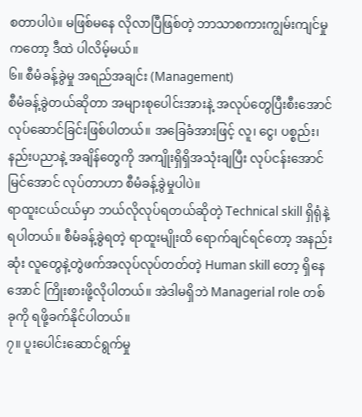စတာပါပဲ။ မဖြစ်မနေ လိုလာပြီဖြစ်တဲ့ ဘာသာစကားကျွမ်းကျင်မှုကတော့ ဒီထဲ ပါလိမ့်မယ်။
၆။ စီမံခန့်ခွဲမှု အရည်အချင်း (Management)
စီမံခန့်ခွဲတယ်ဆိုတာ အများစုပေါင်းအားနဲ့ အလုပ်တွေပြီးစီးအောင် လုပ်ဆောင်ခြင်းဖြစ်ပါတယ်။ အခြေခံအားဖြင့် လူ၊ ငွေ၊ ပစ္စည်း၊ နည်းပညာနဲ့ အချိန်တွေကို အကျိုးရှိရှိအသုံးချပြီး လုပ်ငန်းအောင်မြင်အောင် လုပ်တာဟာ စီမံခန့်ခွဲမှုပါပဲ။
ရာထူးငယ်ငယ်မှာ ဘယ်လိုလုပ်ရတယ်ဆိုတဲ့ Technical skill ရှိရုံနဲ့ရပါတယ်။ စီမံခန့်ခွဲရတဲ့ ရာထူးမျိုးထိ ရောက်ချင်ရင်တော့ အနည်းဆုံး လူတွေနဲ့တွဲဖက်အလုပ်လုပ်တတ်တဲ့ Human skill တော့ ရှိနေအောင် ကြိုးစားဖို့လိုပါတယ်။ အဲဒါမရှိဘဲ Managerial role တစ်ခုကို ရဖို့ခက်နိုင်ပါတယ်။
၇။ ပူးပေါင်းဆောင်ရွက်မှု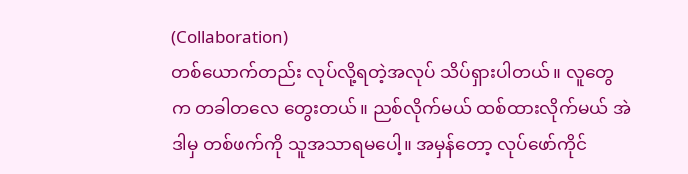(Collaboration)
တစ်ယောက်တည်း လုပ်လို့ရတဲ့အလုပ် သိပ်ရှားပါတယ်။ လူတွေက တခါတလေ တွေးတယ်။ ညစ်လိုက်မယ် ထစ်ထားလိုက်မယ် အဲဒါမှ တစ်ဖက်ကို သူအသာရမပေါ့။ အမှန်တော့ လုပ်ဖော်ကိုင်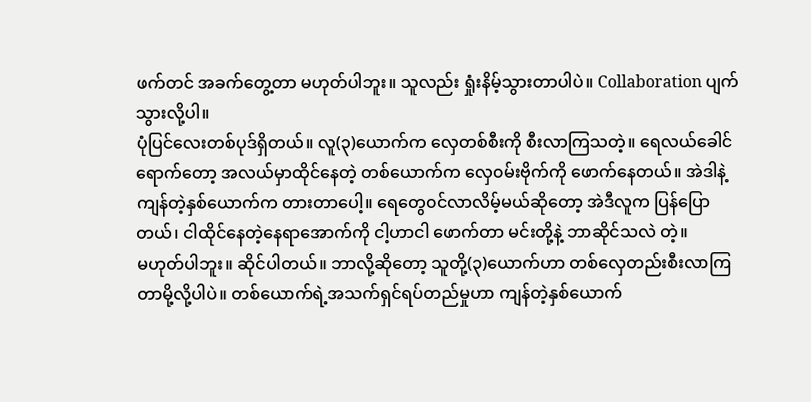ဖက်တင် အခက်တွေ့တာ မဟုတ်ပါဘူး။ သူလည်း ရှုံးနိမ့်သွားတာပါပဲ။ Collaboration ပျက်သွားလို့ပါ။
ပုံပြင်လေးတစ်ပုဒ်ရှိတယ်။ လူ(၃)ယောက်က လှေတစ်စီးကို စီးလာကြသတဲ့။ ရေလယ်ခေါင်ရောက်တော့ အလယ်မှာထိုင်နေတဲ့ တစ်ယောက်က လှေ၀မ်းဗိုက်ကို ဖောက်နေတယ်။ အဲဒါနဲ့ ကျန်တဲ့နှစ်ယောက်က တားတာပေါ့။ ရေတွေ၀င်လာလိမ့်မယ်ဆိုတော့ အဲဒီလူက ပြန်ပြောတယ်၊ ငါထိုင်နေတဲ့နေရာအောက်ကို ငါ့ဟာငါ ဖောက်တာ မင်းတို့နဲ့ ဘာဆိုင်သလဲ တဲ့။
မဟုတ်ပါဘူး။ ဆိုင်ပါတယ်။ ဘာလို့ဆိုတော့ သူတို့(၃)ယောက်ဟာ တစ်လှေတည်းစီးလာကြတာမို့လို့ပါပဲ။ တစ်ယောက်ရဲ့အသက်ရှင်ရပ်တည်မှုဟာ ကျန်တဲ့နှစ်ယောက်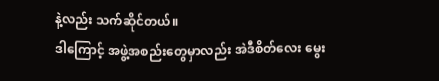နဲ့လည်း သက်ဆိုင်တယ်။
ဒါကြောင့် အဖွဲ့အစည်းတွေမှာလည်း အဲဒီစိတ်လေး မွေး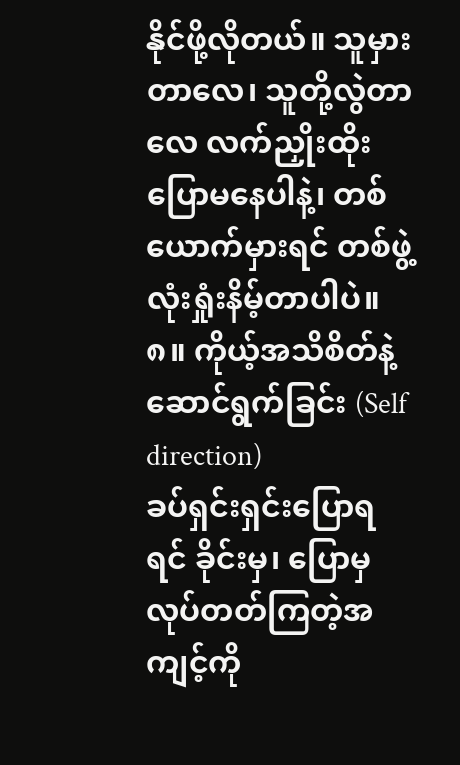နိုင်ဖို့လိုတယ်။ သူမှားတာလေ၊ သူတို့လွဲတာလေ လက်ညှိုးထိုးပြောမနေပါနဲ့၊ တစ်ယောက်မှားရင် တစ်ဖွဲ့လုံးရှုံးနိမ့်တာပါပဲ။
၈။ ကိုယ့်အသိစိတ်နဲ့ ဆောင်ရွက်ခြင်း (Self direction)
ခပ်ရှင်းရှင်းပြောရရင် ခိုင်းမှ၊ ပြောမှလုပ်တတ်ကြတဲ့အကျင့်ကို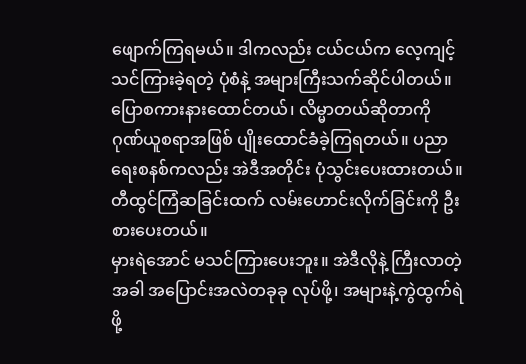ဖျောက်ကြရမယ်။ ဒါကလည်း ငယ်ငယ်က လေ့ကျင့်သင်ကြားခဲ့ရတဲ့ ပုံစံနဲ့ အများကြီးသက်ဆိုင်ပါတယ်။
ပြောစကားနားထောင်တယ်၊ လိမ္မာတယ်ဆိုတာကို ဂုဏ်ယူစရာအဖြစ် ပျိုးထောင်ခံခဲ့ကြရတယ်။ ပညာရေးစနစ်ကလည်း အဲဒီအတိုင်း ပုံသွင်းပေးထားတယ်။ တီထွင်ကြံဆခြင်းထက် လမ်းဟောင်းလိုက်ခြင်းကို ဦးစားပေးတယ်။
မှားရဲအောင် မသင်ကြားပေးဘူး။ အဲဒီလိုနဲ့ ကြီးလာတဲ့အခါ အပြောင်းအလဲတခုခု လုပ်ဖို့၊ အများနဲ့ကွဲထွက်ရဲဖို့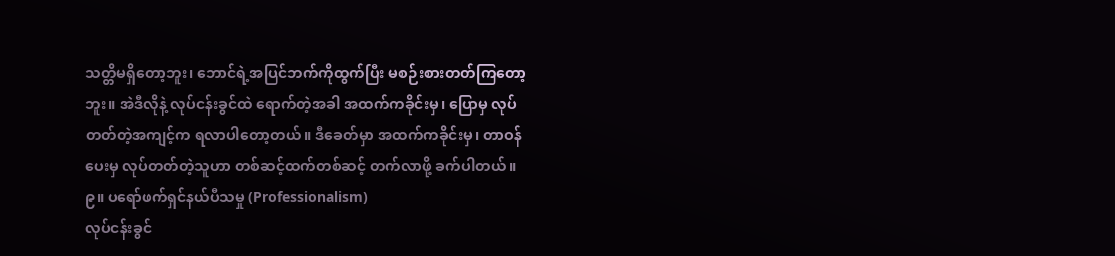သတ္တိမရှိတော့ဘူး၊ ဘောင်ရဲ့အပြင်ဘက်ကိုထွက်ပြီး မစဉ်းစားတတ်ကြတော့ဘူး။ အဲဒီလိုနဲ့ လုပ်ငန်းခွင်ထဲ ရောက်တဲ့အခါ အထက်ကခိုင်းမှ၊ ပြောမှ လုပ်တတ်တဲ့အကျင့်က ရလာပါတော့တယ်။ ဒီခေတ်မှာ အထက်ကခိုင်းမှ၊ တာဝန်ပေးမှ လုပ်တတ်တဲ့သူဟာ တစ်ဆင့်ထက်တစ်ဆင့် တက်လာဖို့ ခက်ပါတယ်။
၉။ ပရော်ဖက်ရှင်နယ်ပီသမှု (Professionalism)
လုပ်ငန်းခွင်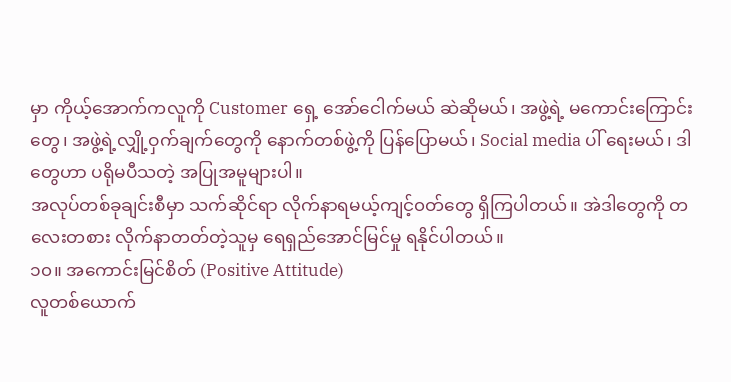မှာ ကိုယ့်အောက်ကလူကို Customer ရှေ့ အော်ငေါက်မယ် ဆဲဆိုမယ်၊ အဖွဲ့ရဲ့ မကောင်းကြောင်းတွေ၊ အဖွဲ့ရဲ့လျှို့ဝှက်ချက်တွေကို နောက်တစ်ဖွဲ့ကို ပြန်ပြောမယ်၊ Social media ပါ် ရေးမယ်၊ ဒါတွေဟာ ပရိုမပီသတဲ့ အပြုအမူများပါ။
အလုပ်တစ်ခုချင်းစီမှာ သက်ဆိုင်ရာ လိုက်နာရမယ့်ကျင့်၀တ်တွေ ရှိကြပါတယ်။ အဲဒါတွေကို တလေးတစား လိုက်နာတတ်တဲ့သူမှ ရေရှည်အောင်မြင်မှု ရနိုင်ပါတယ်။
၁၀။ အကောင်းမြင်စိတ် (Positive Attitude)
လူတစ်ယောက်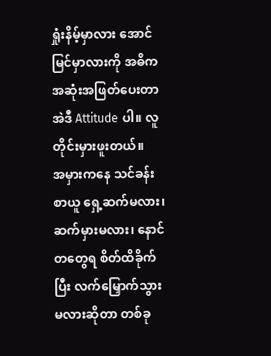ရှုံးနိမ့်မှာလား အောင်မြင်မှာလားကို အဓိက အဆုံးအဖြတ်ပေးတာ အဲဒီ Attitude ပါ။ လူတိုင်းမှားဖူးတယ်။
အမှားကနေ သင်ခန်းစာယူ ရှေ့ဆက်မလား၊ ဆက်မှားမလား၊ နောင်တတွေရ စိတ်ထိခိုက်ပြီး လက်မြှောက်သွားမလားဆိုတာ တစ်ခု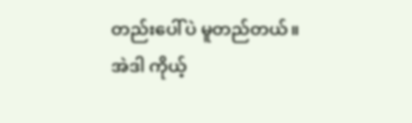တည်းပေါ်ပဲ မူတည်တယ်။
အဲဒါ ကိုယ့်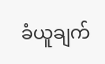ခံယူချက်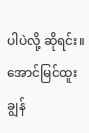ပါပဲလို့ ဆိုရင်း။
အောင်မြင်ထူးချွန်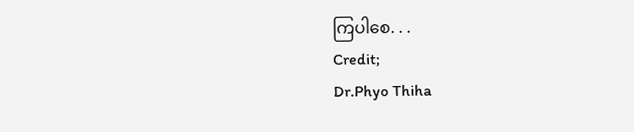ကြပါစေ. . .
Credit;
Dr.Phyo Thiha